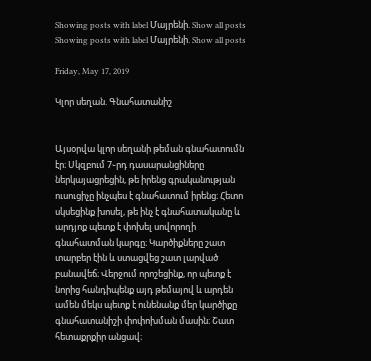Showing posts with label Մայրենի. Show all posts
Showing posts with label Մայրենի. Show all posts

Friday, May 17, 2019

Կլոր սեղան. Գնահատանիշ


Այսօրվա կլոր սեղանի թեման գնահատումն էր։ Սկզբում 7֊րդ դասարանցիները ներկայացրեցին, թե իրենց գրականության ուսուցիչը ինչպես է գնահատում իրենց։ Հետո սկսեցինք խոսել, թե ինչ է գնահատականը և արդյոք պետք է փոխել սովորողի գնահատման կարգը։ Կարծիքները շատ տարբեր էին և ստացվեց շատ լարված բանավեճ։ Վերջում որոշեցինք, որ պետք է նորից հանդիպենք այդ թեմայով և արդեն ամեն մեկս պետք է ունենանք մեր կարծիքը գնահատանիշի փոփոխման մասին։ Շատ հետաքրքիր անցավ։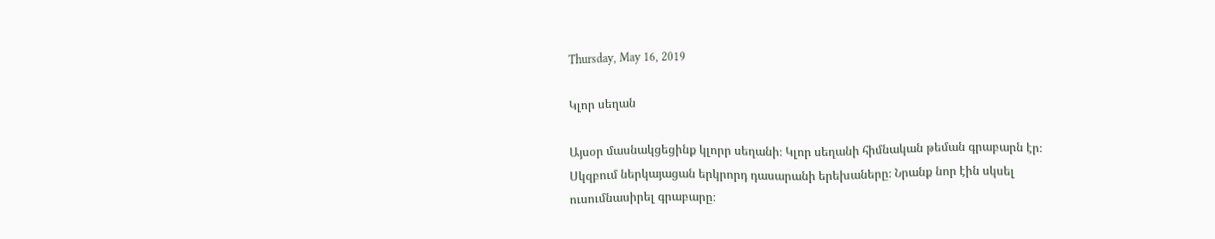Thursday, May 16, 2019

Կլոր սեղան

Այսօր մասնակցեցինք կլորր սեղանի։ Կլոր սեղանի հիմնական թեման գրաբարն էր։ Սկզբում ներկայացան երկրորդ դասարանի երեխաները։ Նրանք նոր էին սկսել ուսումնասիրել գրաբարը։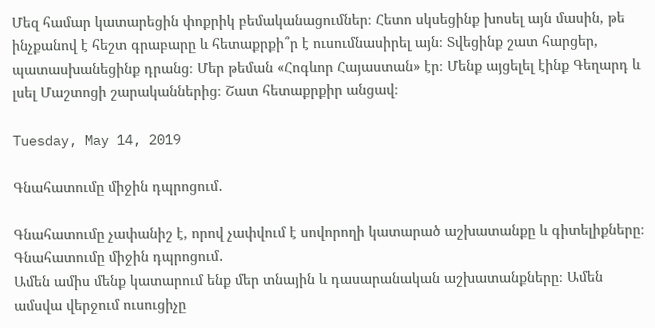Մեզ համար կատարեցին փոքրիկ բեմականացումներ։ Հետո սկսեցինք խոսել այն մասին, թե ինչքանով է հեշտ գրաբարը և հետաքրքի՞ր է ուսումնասիրել այն։ Տվեցինք շատ հարցեր, պատասխանեցինք դրանց։ Մեր թեման «Հոգևոր Հայաստան» էր։ Մենք այցելել էինք Գեղարդ և լսել Մաշտոցի շարականներից։ Շատ հետաքրքիր անցավ։

Tuesday, May 14, 2019

Գնահատումը միջին դպրոցում․

Գնահատումը չափանիշ է, որով չափվում է սովորողի կատարած աշխատանքը և գիտելիքները։ Գնահատումը միջին դպրոցում․
Ամեն ամիս մենք կատարում ենք մեր տնային և դասարանական աշխատանքները։ Ամեն ամսվա վերջում ուսուցիչը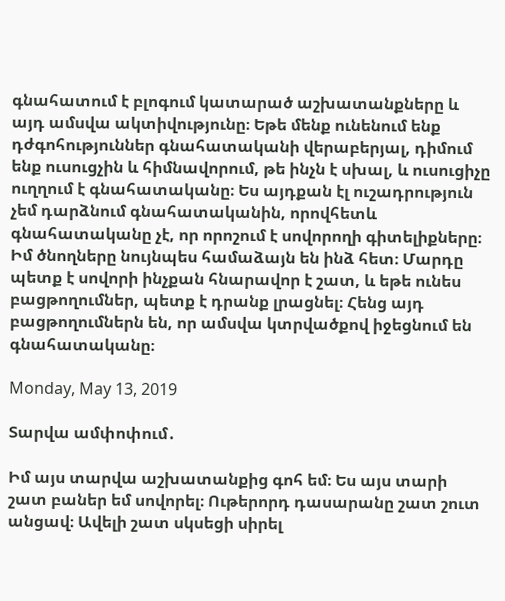գնահատում է բլոգում կատարած աշխատանքները և այդ ամսվա ակտիվությունը։ Եթե մենք ունենում ենք դժգոհություններ գնահատականի վերաբերյալ, դիմում ենք ուսուցչին և հիմնավորում, թե ինչն է սխալ, և ուսուցիչը ուղղում է գնահատականը։ Ես այդքան էլ ուշադրություն չեմ դարձնում գնահատականին, որովհետև գնահատականը չէ, որ որոշում է սովորողի գիտելիքները։ Իմ ծնողները նույնպես համաձայն են ինձ հետ։ Մարդը պետք է սովորի ինչքան հնարավոր է շատ, և եթե ունես բացթողումներ, պետք է դրանք լրացնել։ Հենց այդ բացթողումներն են, որ ամսվա կտրվածքով իջեցնում են գնահատականը։

Monday, May 13, 2019

Տարվա ամփոփում․

Իմ այս տարվա աշխատանքից գոհ եմ։ Ես այս տարի շատ բաներ եմ սովորել։ Ութերորդ դասարանը շատ շուտ անցավ։ Ավելի շատ սկսեցի սիրել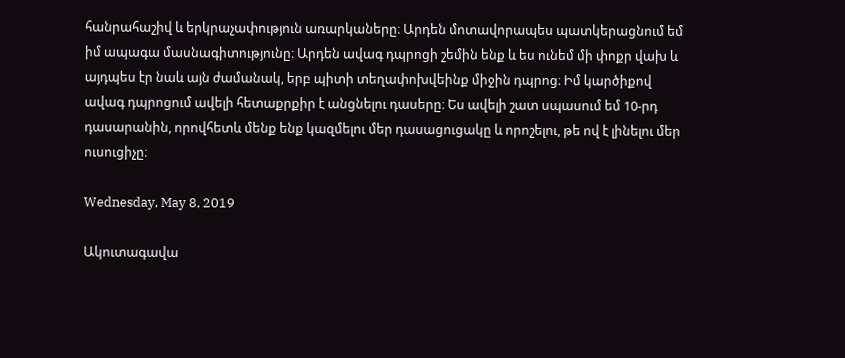հանրահաշիվ և երկրաչափություն առարկաները։ Արդեն մոտավորապես պատկերացնում եմ իմ ապագա մասնագիտությունը։ Արդեն ավագ դպրոցի շեմին ենք և ես ունեմ մի փոքր վախ և այդպես էր նաև այն ժամանակ, երբ պիտի տեղափոխվեինք միջին դպրոց։ Իմ կարծիքով ավագ դպրոցում ավելի հետաքրքիր է անցնելու դասերը։ Ես ավելի շատ սպասում եմ 10-րդ դասարանին, որովհետև մենք ենք կազմելու մեր դասացուցակը և որոշելու, թե ով է լինելու մեր ուսուցիչը։

Wednesday, May 8, 2019

Ակուտագավա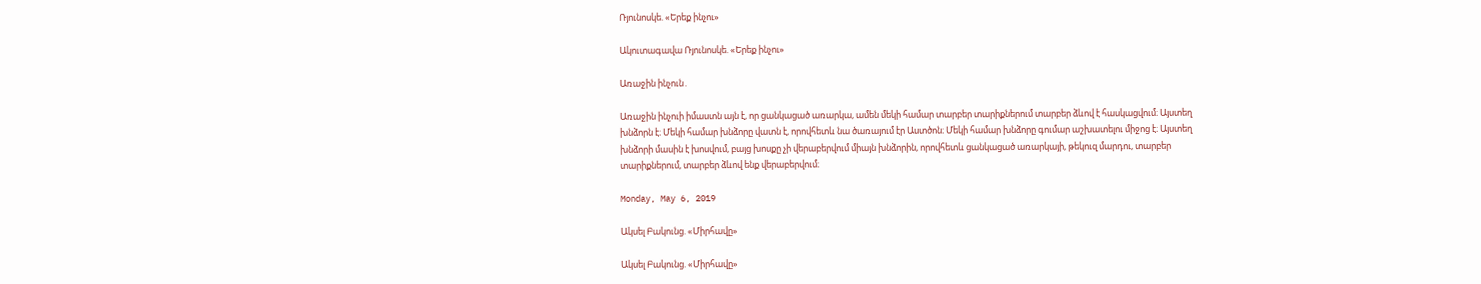Ռյունոսկե. «Երեք ինչու»

Ակուտագավա Ռյունոսկե. «Երեք ինչու»

Առաջին ինչուն․

Առաջին ինչուի իմաստն այն է, որ ցանկացած առարկա, ամեն մեկի համար տարբեր տարիքներում տարբեր ձևով է հասկացվում։ Այստեղ խնձորն է։ Մեկի համար խնձորը վատն է, որովհետև նա ծառայում էր Աստծոն։ Մեկի համար խնձորը գումար աշխատելու միջոց է։ Այստեղ խնձորի մասին է խոսվում, բայց խոսքը չի վերաբերվում միայն խնձորին, որովհետև ցանկացած առարկայի, թեկուզ մարդու, տարբեր տարիքներում, տարբեր ձևով ենք վերաբերվում։

Monday, May 6, 2019

Ակսել Բակունց. «Միրհավը»

Ակսել Բակունց. «Միրհավը»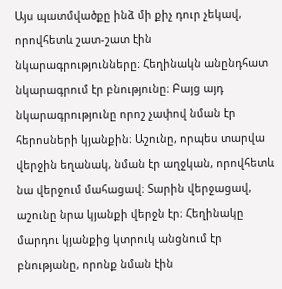Այս պատմվածքը ինձ մի քիչ դուր չեկավ, որովհետև շատ-շատ էին նկարագրությունները։ Հեղինակն անընդհատ նկարագրում էր բնությունը։ Բայց այդ նկարագրությունը որոշ չափով նման էր հերոսների կյանքին։ Աշունը, որպես տարվա վերջին եղանակ, նման էր աղջկան, որովհետև նա վերջում մահացավ։ Տարին վերջացավ, աշունը նրա կյանքի վերջն էր։ Հեղինակը մարդու կյանքից կտրուկ անցնում էր բնությանը, որոնք նման էին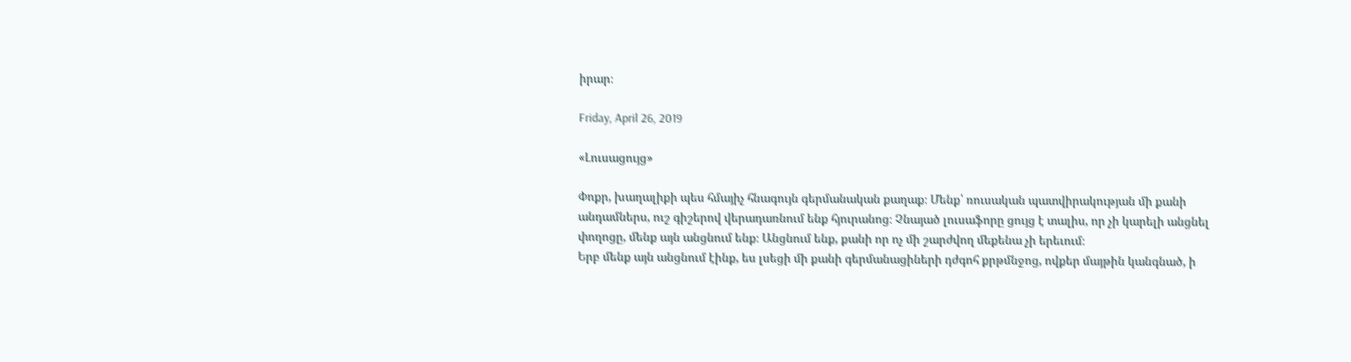իրար։

Friday, April 26, 2019

«Լուսացույց»

Փոքր, խաղալիքի պես հմայիչ հնագույն գերմանական քաղաք։ Մենք՝ ռուսական պատվիրակության մի քանի անդամներս, ուշ գիշերով վերադառնում ենք հյուրանոց։ Չնայած լուսաֆորը ցույց է տալիս, որ չի կարելի անցնել փողոցը, մենք այն անցնում ենք։ Անցնում ենք, քանի որ ոչ մի շարժվող մեքենա չի երեւում։
Երբ մենք այն անցնում էինք, ես լսեցի մի քանի գերմանացիների դժգոհ քրթմնջոց, ովքեր մայթին կանգնած, ի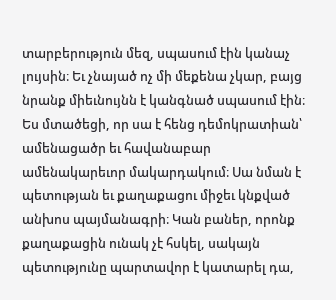տարբերություն մեզ, սպասում էին կանաչ լույսին։ Եւ չնայած ոչ մի մեքենա չկար, բայց նրանք միեւնույնն է կանգնած սպասում էին։
Ես մտածեցի, որ սա է հենց դեմոկրատիան՝ ամենացածր եւ հավանաբար ամենակարեւոր մակարդակում։ Սա նման է պետության եւ քաղաքացու միջեւ կնքված անխոս պայմանագրի։ Կան բաներ, որոնք քաղաքացին ունակ չէ հսկել, սակայն պետությունը պարտավոր է կատարել դա,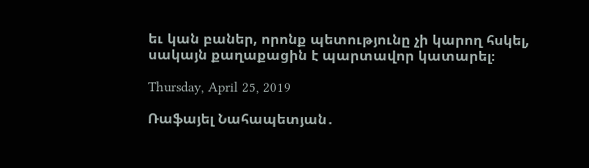եւ կան բաներ, որոնք պետությունը չի կարող հսկել, սակայն քաղաքացին է պարտավոր կատարել։

Thursday, April 25, 2019

Ռաֆայել Նահապետյան․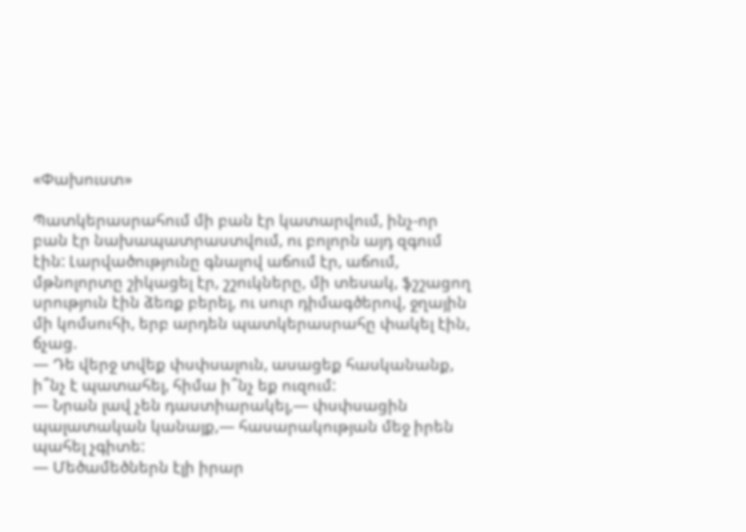«Փախուստ»

Պատկերասրահում մի բան էր կատարվում, ինչ-որ բան էր նախապատրաստվում, ու բոլորն այդ զգում էին: Լարվածությունը գնալով աճում էր, աճում, մթնոլորտը շիկացել էր, շշուկները, մի տեսակ, ֆշշացող սրություն էին ձեռք բերել, ու սուր դիմագծերով, ջղային մի կոմսուհի, երբ արդեն պատկերասրահը փակել էին, ճչաց.
— Դե վերջ տվեք փսփսալուն, ասացեք հասկանանք, ի՞նչ է պատահել, հիմա ի՞նչ եք ուզում:
— Նրան լավ չեն դաստիարակել,— փսփսացին պալատական կանայք,— հասարակության մեջ իրեն պահել չգիտե:
— Մեծամեծներն էլի իրար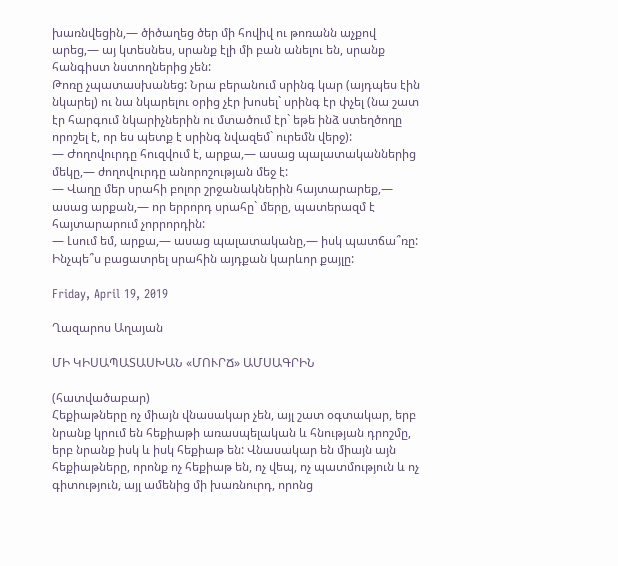խառնվեցին,— ծիծաղեց ծեր մի հովիվ ու թոռանն աչքով արեց,— այ կտեսնես, սրանք էլի մի բան անելու են, սրանք հանգիստ նստողներից չեն:
Թոռը չպատասխանեց: Նրա բերանում սրինգ կար (այդպես էին նկարել) ու նա նկարելու օրից չէր խոսել` սրինգ էր փչել (նա շատ էր հարգում նկարիչներին ու մտածում էր` եթե ինձ ստեղծողը որոշել է, որ ես պետք է սրինգ նվազեմ` ուրեմն վերջ):
— Ժողովուրդը հուզվում է, արքա,— ասաց պալատականներից մեկը,— ժողովուրդը անորոշության մեջ է:
— Վաղը մեր սրահի բոլոր շրջանակներին հայտարարեք,— ասաց արքան,— որ երրորդ սրահը` մերը, պատերազմ է հայտարարում չորրորդին:
— Լսում եմ, արքա,— ասաց պալատականը,— իսկ պատճա՞ռը: Ինչպե՞ս բացատրել սրահին այդքան կարևոր քայլը:

Friday, April 19, 2019

Ղազարոս Աղայան

ՄԻ ԿԻՍԱՊԱՏԱՍԽԱՆ «ՄՈՒՐՃ» ԱՄՍԱԳՐԻՆ

(հատվածաբար)
Հեքիաթները ոչ միայն վնասակար չեն, այլ շատ օգտակար, երբ նրանք կրում են հեքիաթի առասպելական և հնության դրոշմը, երբ նրանք իսկ և իսկ հեքիաթ են: Վնասակար են միայն այն հեքիաթները, որոնք ոչ հեքիաթ են, ոչ վեպ, ոչ պատմություն և ոչ գիտություն, այլ ամենից մի խառնուրդ, որոնց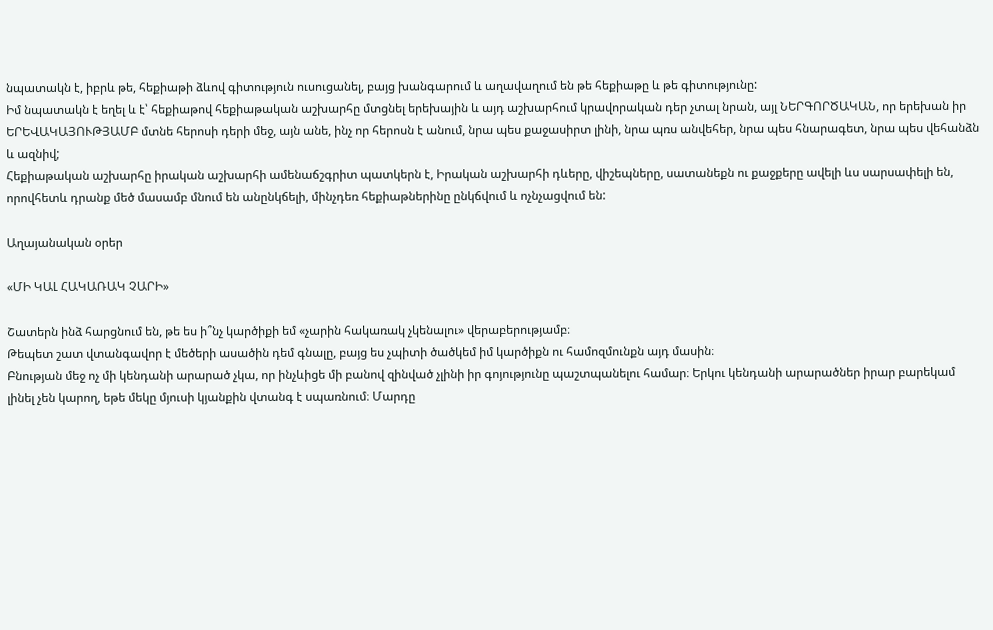նպատակն է, իբրև թե, հեքիաթի ձևով գիտություն ուսուցանել, բայց խանգարում և աղավաղում են թե հեքիաթը և թե գիտությունը:
Իմ նպատակն է եղել և է՝ հեքիաթով հեքիաթական աշխարհը մտցնել երեխային և այդ աշխարհում կրավորական դեր չտալ նրան, այլ ՆԵՐԳՈՐԾԱԿԱՆ, որ երեխան իր ԵՐԵՎԱԿԱՅՈՒԹՅԱՄԲ մտնե հերոսի դերի մեջ, այն անե, ինչ որ հերոսն է անում, նրա պես քաջասիրտ լինի, նրա պռս անվեհեր, նրա պես հնարագետ, նրա պես վեհանձն և ազնիվ;
Հեքիաթական աշխարհը իրական աշխարհի ամենաճշգրիտ պատկերն է, Իրական աշխարհի դևերը, վիշեպները, սատանեքն ու քաջքերը ավելի ևս սարսափելի են, որովհետև դրանք մեծ մասամբ մնում են անընկճելի, մինչդեռ հեքիաթներինը ընկճվում և ոչնչացվում են:

Աղայանական օրեր

«ՄԻ ԿԱԼ ՀԱԿԱՌԱԿ ՉԱՐԻ»

Շատերն ինձ հարցնում են, թե ես ի՞նչ կարծիքի եմ «չարին հակառակ չկենալու» վերաբերությամբ։
Թեպետ շատ վտանգավոր է մեծերի ասածին դեմ գնալը, բայց ես չպիտի ծածկեմ իմ կարծիքն ու համոզմունքն այդ մասին։
Բնության մեջ ոչ մի կենդանի արարած չկա, որ ինչևիցե մի բանով զինված չլինի իր գոյությունը պաշտպանելու համար։ Երկու կենդանի արարածներ իրար բարեկամ լինել չեն կարող, եթե մեկը մյուսի կյանքին վտանգ է սպառնում։ Մարդը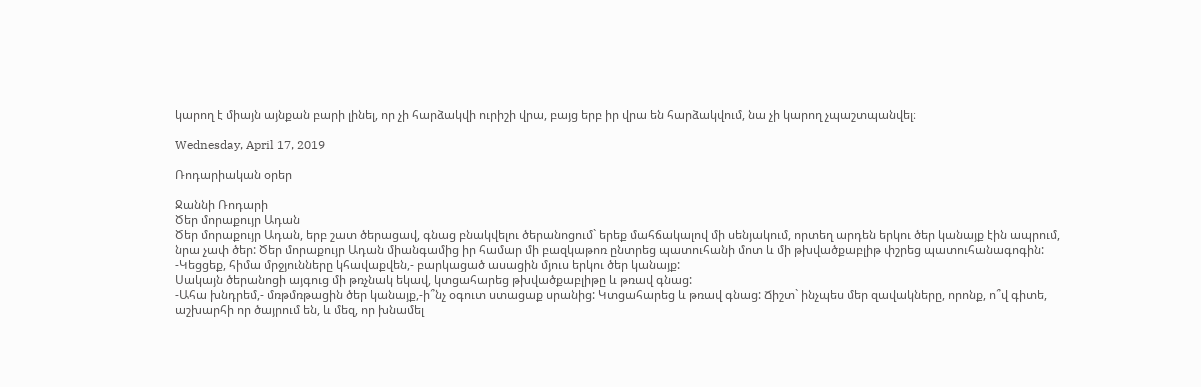կարող է միայն այնքան բարի լինել, որ չի հարձակվի ուրիշի վրա, բայց երբ իր վրա են հարձակվում, նա չի կարող չպաշտպանվել։

Wednesday, April 17, 2019

Ռոդարիական օրեր

Ջաննի Ռոդարի
Ծեր մորաքույր Ադան
Ծեր մորաքույր Ադան, երբ շատ ծերացավ, գնաց բնակվելու ծերանոցում` երեք մահճակալով մի սենյակում, որտեղ արդեն երկու ծեր կանայք էին ապրում, նրա չափ ծեր: Ծեր մորաքույր Ադան միանգամից իր համար մի բազկաթոռ ընտրեց պատուհանի մոտ և մի թխվածքաբլիթ փշրեց պատուհանագոգին:
-Կեցցեք, հիմա մրջյունները կհավաքվեն,- բարկացած ասացին մյուս երկու ծեր կանայք:
Սակայն ծերանոցի այգուց մի թռչնակ եկավ, կտցահարեց թխվածքաբլիթը և թռավ գնաց:
-Ահա խնդրեմ,- մռթմռթացին ծեր կանայք,-ի՞նչ օգուտ ստացաք սրանից: Կտցահարեց և թռավ գնաց: Ճիշտ` ինչպես մեր զավակները, որոնք, ո՞վ գիտե, աշխարհի որ ծայրում են, և մեզ, որ խնամել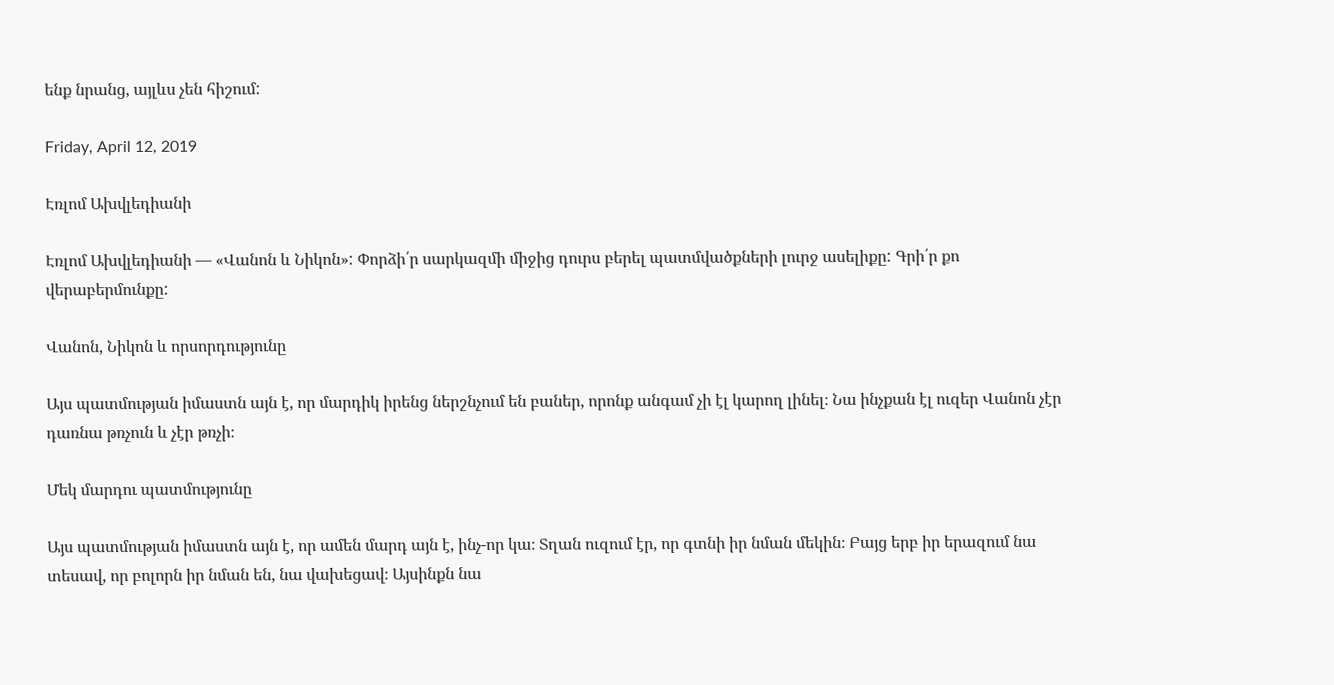ենք նրանց, այլևս չեն հիշում:

Friday, April 12, 2019

Էռլոմ Ախվլեդիանի

Էռլոմ Ախվլեդիանի — «Վանոն և Նիկոն»: Փորձի՛ր սարկազմի միջից դուրս բերել պատմվածքների լուրջ ասելիքը: Գրի՛ր քո վերաբերմունքը:

Վանոն, Նիկոն և որսորդությունը

Այս պատմության իմաստն այն է, որ մարդիկ իրենց ներշնչում են բաներ, որոնք անգամ չի էլ կարող լինել։ Նա ինչքան էլ ուզեր Վանոն չէր դառնա թռչուն և չէր թռչի։

Մեկ մարդու պատմությունը

Այս պատմության իմաստն այն է, որ ամեն մարդ այն է, ինչ-որ կա։ Տղան ուզում էր, որ գտնի իր նման մեկին։ Բայց երբ իր երազում նա տեսավ, որ բոլորն իր նման են, նա վախեցավ։ Այսինքն նա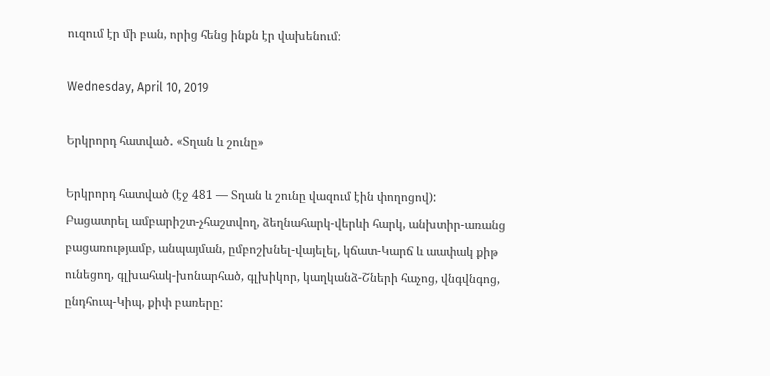ուզում էր մի բան, որից հենց ինքն էր վախենում։

Wednesday, April 10, 2019

Երկրորդ հատված․ «Տղան և շունը»

Երկրորդ հատված (էջ 481 — Տղան և շունը վազում էին փողոցով):
Բացատրել ամբարիշտ-չհաշտվող, ձեղնահարկ-վերևի հարկ, անխտիր-առանց բացառությամբ, անպայման, ըմբոշխնել-վայելել, կճատ-Կարճ և աափակ քիթ ունեցող, գլխահակ-խոնարհած, գլխիկոր, կաղկանձ-Շների հաչոց, վնգվնգոց, ընդհուպ-Կիպ, քիփ բառերը: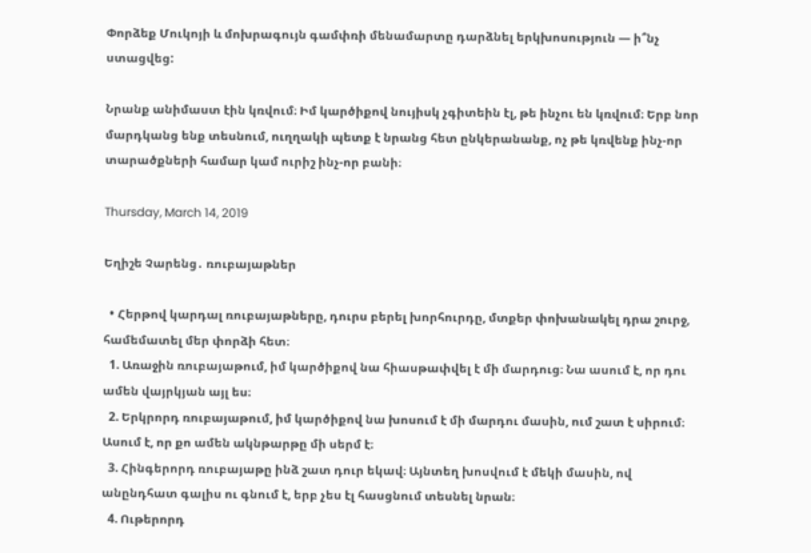Փորձեք Մուկոյի և մոխրագույն գամփռի մենամարտը դարձնել երկխոսություն — ի՞նչ ստացվեց:

Նրանք անիմաստ էին կռվում։ Իմ կարծիքով նույիսկ չգիտեին էլ, թե ինչու են կռվում։ Երբ նոր մարդկանց ենք տեսնում, ուղղակի պետք է նրանց հետ ընկերանանք, ոչ թե կռվենք ինչ-որ տարածքների համար կամ ուրիշ ինչ-որ բանի։

Thursday, March 14, 2019

Եղիշե Չարենց․ ռուբայաթներ

  • Հերթով կարդալ ռուբայաթները, դուրս բերել խորհուրդը, մտքեր փոխանակել դրա շուրջ, համեմատել մեր փորձի հետ։
  1. Առաջին ռուբայաթում, իմ կարծիքով նա հիասթափվել է մի մարդուց։ Նա ասում է, որ դու ամեն վայրկյան այլ ես։
  2. Երկրորդ ռուբայաթում, իմ կարծիքով նա խոսում է մի մարդու մասին, ում շատ է սիրում։ Ասում է, որ քո ամեն ակնթարթը մի սերմ է։
  3. Հինգերորդ ռուբայաթը ինձ շատ դուր եկավ։ Այնտեղ խոսվում է մեկի մասին, ով անընդհատ գալիս ու գնում է, երբ չես էլ հասցնում տեսնել նրան։
  4. Ութերորդ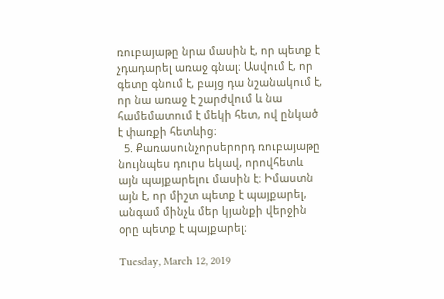ռուբայաթը նրա մասին է, որ պետք է չդադարել առաջ գնալ։ Ասվում է, որ գետը գնում է, բայց դա նշանակում է, որ նա առաջ է շարժվում և նա համեմատում է մեկի հետ, ով ընկած է փառքի հետևից։
  5. Քառասունչորսերորդ ռուբայաթը նույնպես դուրս եկավ, որովհետև այն պայքարելու մասին է։ Իմաստն այն է, որ միշտ պետք է պայքարել, անգամ մինչև մեր կյանքի վերջին օրը պետք է պայքարել։

Tuesday, March 12, 2019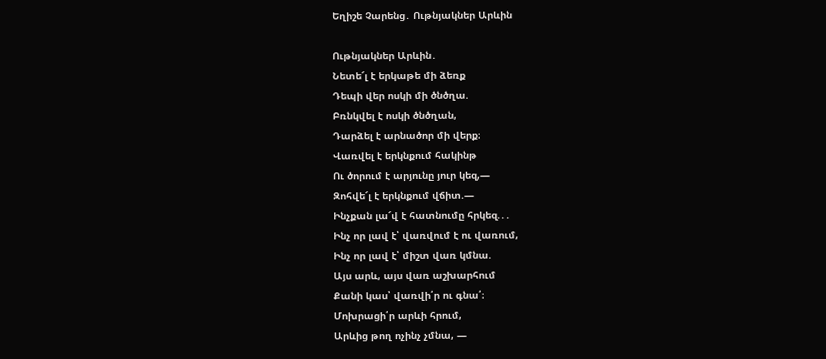Եղիշե Չարենց․ Ութնյակներ Արևին

Ութնյակներ Արևին․
Նետե՜լ է երկաթե մի ձեռք
Դեպի վեր ոսկի մի ծնծղա.
Բռնկվել է ոսկի ծնծղան,
Դարձել է արնածոր մի վերք։
Վառվել է երկնքում հակինթ
Ու ծորում է արյունը յուր կեզ,—
Զոհվե՜լ է երկնքում վճիտ.—
Ինչքան լա՜վ է հատնումը հրկեզ.․․
Ինչ որ լավ է՝ վառվում է ու վառում,
Ինչ որ լավ է՝ միշտ վառ կմնա.
Այս արև, այս վառ աշխարհում
Քանի կաս՝ վառվի՛ր ու գնա՛։
Մոխրացի՛ր արևի հրում,
Արևից թող ոչինչ չմնա, —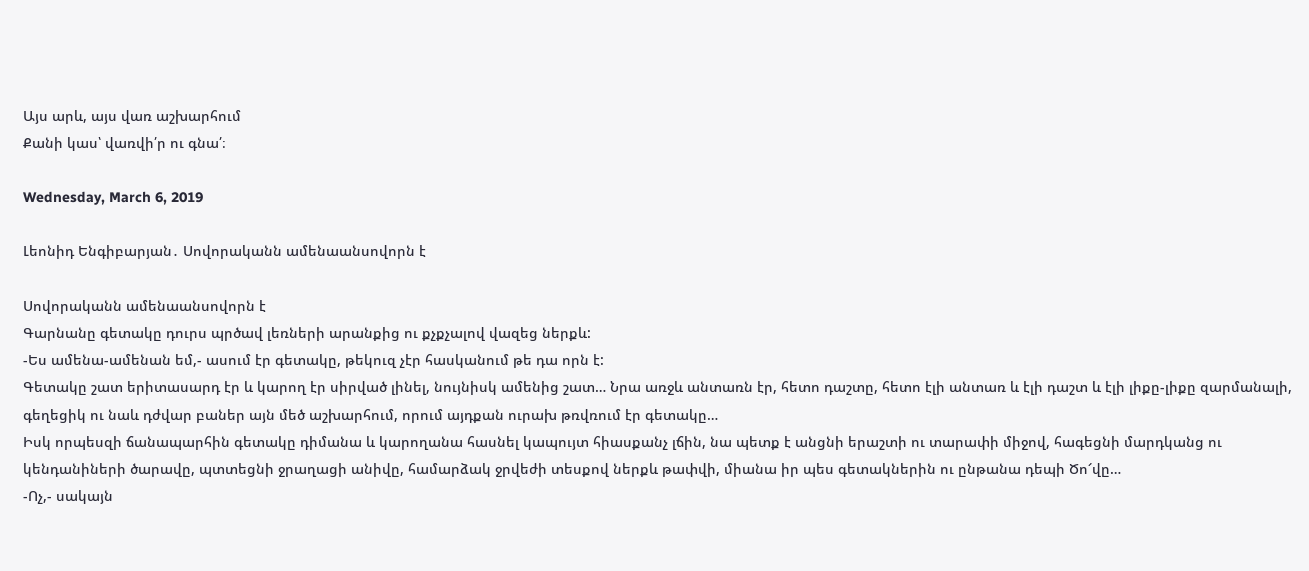Այս արև, այս վառ աշխարհում
Քանի կաս՝ վառվի՛ր ու գնա՛։

Wednesday, March 6, 2019

Լեոնիդ Ենգիբարյան․ Սովորականն ամենաանսովորն է

Սովորականն ամենաանսովորն է
Գարնանը գետակը դուրս պրծավ լեռների արանքից ու քչքչալով վազեց ներքև:
-Ես ամենա-ամենան եմ,- ասում էր գետակը, թեկուզ չէր հասկանում թե դա որն է:
Գետակը շատ երիտասարդ էր և կարող էր սիրված լինել, նույնիսկ ամենից շատ… Նրա առջև անտառն էր, հետո դաշտը, հետո էլի անտառ և էլի դաշտ և էլի լիքը-լիքը զարմանալի, գեղեցիկ ու նաև դժվար բաներ այն մեծ աշխարհում, որում այդքան ուրախ թռվռում էր գետակը…
Իսկ որպեսզի ճանապարհին գետակը դիմանա և կարողանա հասնել կապույտ հիասքանչ լճին, նա պետք է անցնի երաշտի ու տարափի միջով, հագեցնի մարդկանց ու կենդանիների ծարավը, պտտեցնի ջրաղացի անիվը, համարձակ ջրվեժի տեսքով ներքև թափվի, միանա իր պես գետակներին ու ընթանա դեպի Ծո՜վը…
-Ոչ,- սակայն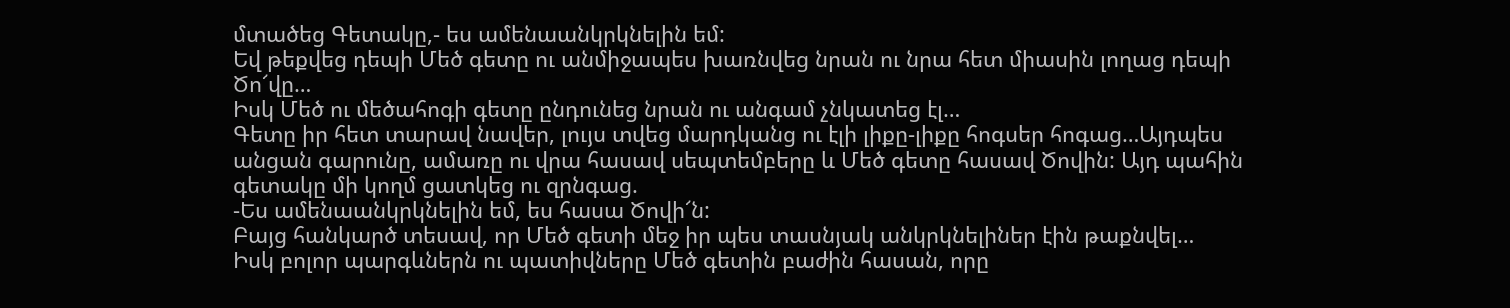մտածեց Գետակը,- ես ամենաանկրկնելին եմ:
Եվ թեքվեց դեպի Մեծ գետը ու անմիջապես խառնվեց նրան ու նրա հետ միասին լողաց դեպի Ծո՜վը…
Իսկ Մեծ ու մեծահոգի գետը ընդունեց նրան ու անգամ չնկատեց էլ…
Գետը իր հետ տարավ նավեր, լույս տվեց մարդկանց ու էլի լիքը-լիքը հոգսեր հոգաց…Այդպես անցան գարունը, ամառը ու վրա հասավ սեպտեմբերը և Մեծ գետը հասավ Ծովին: Այդ պահին գետակը մի կողմ ցատկեց ու զրնգաց.
-Ես ամենաանկրկնելին եմ, ես հասա Ծովի՜ն:
Բայց հանկարծ տեսավ, որ Մեծ գետի մեջ իր պես տասնյակ անկրկնելիներ էին թաքնվել…
Իսկ բոլոր պարգևներն ու պատիվները Մեծ գետին բաժին հասան, որը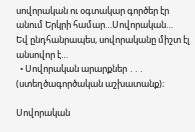սովորական ու օգտակար գործեր էր անում Երկրի համար…Սովորական…
Եվ ընդհանրապես, սովորականը միշտ էլ անսովոր է…
  • Սովորական արարքներ ․․․ (ստեղծագործական աշխատանք)։

Սովորական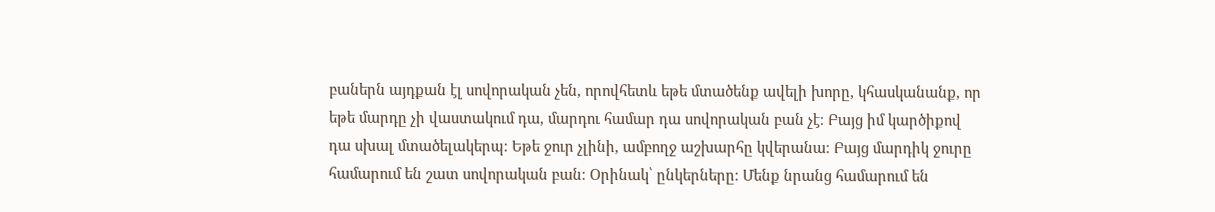բաներն այդքան էլ սովորական չեն, որովհետև եթե մտածենք ավելի խորը, կհասկանանք, որ եթե մարդը չի վաստակում դա, մարդու համար դա սովորական բան չէ։ Բայց իմ կարծիքով դա սխալ մտածելակերպ։ Եթե ջուր չլինի, ամբողջ աշխարհը կվերանա։ Բայց մարդիկ ջուրը համարում են շատ սովորական բան։ Օրինակ՝ ընկերները։ Մենք նրանց համարում են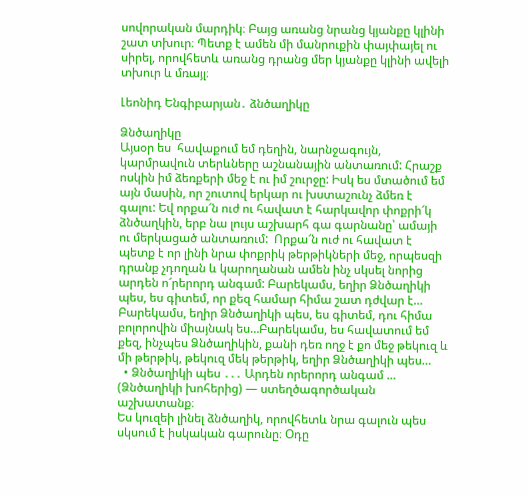սովորական մարդիկ։ Բայց առանց նրանց կյանքը կլինի շատ տխուր։ Պետք է ամեն մի մանրուքին փայփայել ու սիրել, որովհետև առանց դրանց մեր կյանքը կլինի ավելի տխուր և մռայլ։

Լեոնիդ Ենգիբարյան․ ձնծաղիկը

Ձնծաղիկը
Այսօր ես  հավաքում եմ դեղին, նարնջագույն, կարմրավուն տերևները աշնանային անտառում: Հրաշք ոսկին իմ ձեռքերի մեջ է ու իմ շուրջը: Իսկ ես մտածում եմ այն մասին, որ շուտով երկար ու խստաշունչ ձմեռ է գալու: Եվ որքա՜ն ուժ ու հավատ է հարկավոր փոքրի՜կ ձնծաղկին, երբ նա լույս աշխարհ գա գարնանը՝ ամայի ու մերկացած անտառում:  Որքա՜ն ուժ ու հավատ է պետք է որ լինի նրա փոքրիկ թերթիկների մեջ, որպեսզի դրանք չդողան և կարողանան ամեն ինչ սկսել նորից արդեն ո՜րերորդ անգամ: Բարեկամս, եղիր Ձնծաղիկի պես, ես գիտեմ, որ քեզ համար հիմա շատ դժվար է… Բարեկամս, եղիր Ձնծաղիկի պես, ես գիտեմ, դու հիմա բոլորովին միայնակ ես…Բարեկամս, ես հավատում եմ քեզ, ինչպես Ձնծաղիկին, քանի դեռ ողջ է քո մեջ թեկուզ և մի թերթիկ, թեկուզ մեկ թերթիկ, եղիր Ձնծաղիկի պես…
  • Ձնծաղիկի պես ․․․ Արդեն որերորդ անգամ … (Ձնծաղիկի խոհերից) — ստեղծագործական աշխատանք։
Ես կուզեի լինել ձնծաղիկ, որովհետև նրա գալուն պես սկսում է իսկական գարունը։ Օդը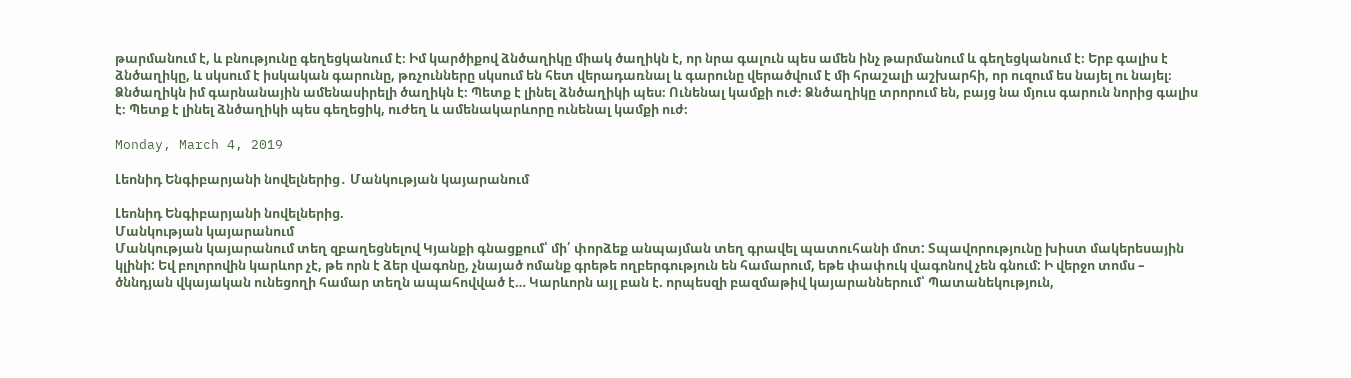թարմանում է, և բնությունը գեղեցկանում է։ Իմ կարծիքով ձնծաղիկը միակ ծաղիկն է, որ նրա գալուն պես ամեն ինչ թարմանում և գեղեցկանում է։ Երբ գալիս է ձնծաղիկը, և սկսում է իսկական գարունը, թռչունները սկսում են հետ վերադառնալ և գարունը վերածվում է մի հրաշալի աշխարհի, որ ուզում ես նայել ու նայել։ Ձնծաղիկն իմ գարնանային ամենասիրելի ծաղիկն է։ Պետք է լինել ձնծաղիկի պես։ Ունենալ կամքի ուժ։ Ձնծաղիկը տրորում են, բայց նա մյուս գարուն նորից գալիս է։ Պետք է լինել ձնծաղիկի պես գեղեցիկ, ուժեղ և ամենակարևորը ունենալ կամքի ուժ։

Monday, March 4, 2019

Լեոնիդ Ենգիբարյանի նովելներից․ Մանկության կայարանում

Լեոնիդ Ենգիբարյանի նովելներից.
Մանկության կայարանում
Մանկության կայարանում տեղ զբաղեցնելով Կյանքի գնացքում՝ մի՛ փորձեք անպայման տեղ գրավել պատուհանի մոտ: Տպավորությունը խիստ մակերեսային կլինի: Եվ բոլորովին կարևոր չէ, թե որն է ձեր վագոնը, չնայած ոմանք գրեթե ողբերգություն են համարում, եթե փափուկ վագոնով չեն գնում: Ի վերջո տոմս – ծննդյան վկայական ունեցողի համար տեղն ապահովված է… Կարևորն այլ բան է. որպեսզի բազմաթիվ կայարաններում՝ Պատանեկություն,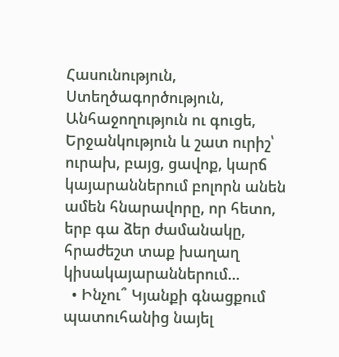Հասունություն, Ստեղծագործություն, Անհաջողություն ու գուցե, Երջանկություն և շատ ուրիշ՝ ուրախ, բայց, ցավոք, կարճ կայարաններում բոլորն անեն ամեն հնարավորը, որ հետո, երբ գա ձեր ժամանակը, հրաժեշտ տաք խաղաղ կիսակայարաններում…
  • Ինչու՞ Կյանքի գնացքում պատուհանից նայել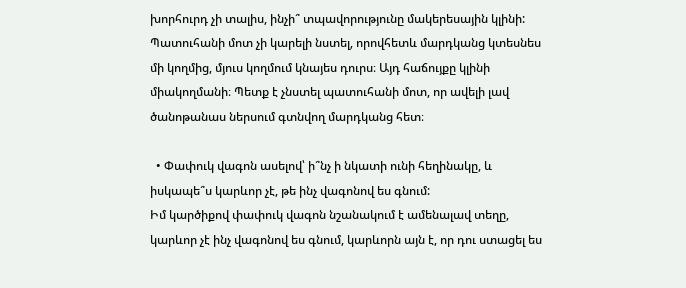խորհուրդ չի տալիս, ինչի՞ տպավորությունը մակերեսային կլինի:
Պատուհանի մոտ չի կարելի նստել, որովհետև մարդկանց կտեսնես մի կողմից, մյուս կողմում կնայես դուրս։ Այդ հաճույքը կլինի միակողմանի։ Պետք է չնստել պատուհանի մոտ, որ ավելի լավ ծանոթանաս ներսում գտնվող մարդկանց հետ։

  • Փափուկ վագոն ասելով՝ ի՞նչ ի նկատի ունի հեղինակը, և իսկապե՞ս կարևոր չէ, թե ինչ վագոնով ես գնում:
Իմ կարծիքով փափուկ վագոն նշանակում է ամենալավ տեղը, կարևոր չէ ինչ վագոնով ես գնում, կարևորն այն է, որ դու ստացել ես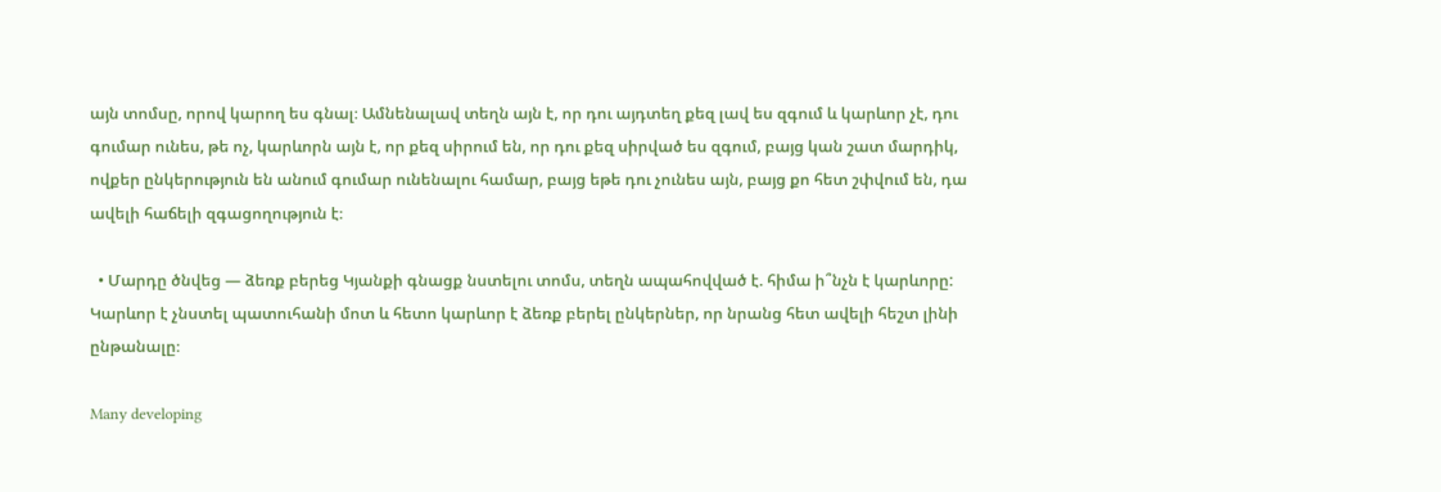այն տոմսը, որով կարող ես գնալ։ Ամնենալավ տեղն այն է, որ դու այդտեղ քեզ լավ ես զգում և կարևոր չէ, դու գումար ունես, թե ոչ, կարևորն այն է, որ քեզ սիրում են, որ դու քեզ սիրված ես զգում, բայց կան շատ մարդիկ, ովքեր ընկերություն են անում գումար ունենալու համար, բայց եթե դու չունես այն, բայց քո հետ շփվում են, դա ավելի հաճելի զգացողություն է։

  • Մարդը ծնվեց — ձեռք բերեց Կյանքի գնացք նստելու տոմս, տեղն ապահովված է. հիմա ի՞նչն է կարևորը:
Կարևոր է չնստել պատուհանի մոտ և հետո կարևոր է ձեռք բերել ընկերներ, որ նրանց հետ ավելի հեշտ լինի ընթանալը։

Many developing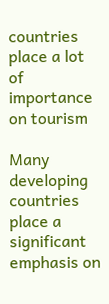countries place a lot of importance on tourism

Many developing countries place a significant emphasis on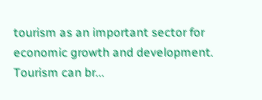tourism as an important sector for economic growth and development. Tourism can br...